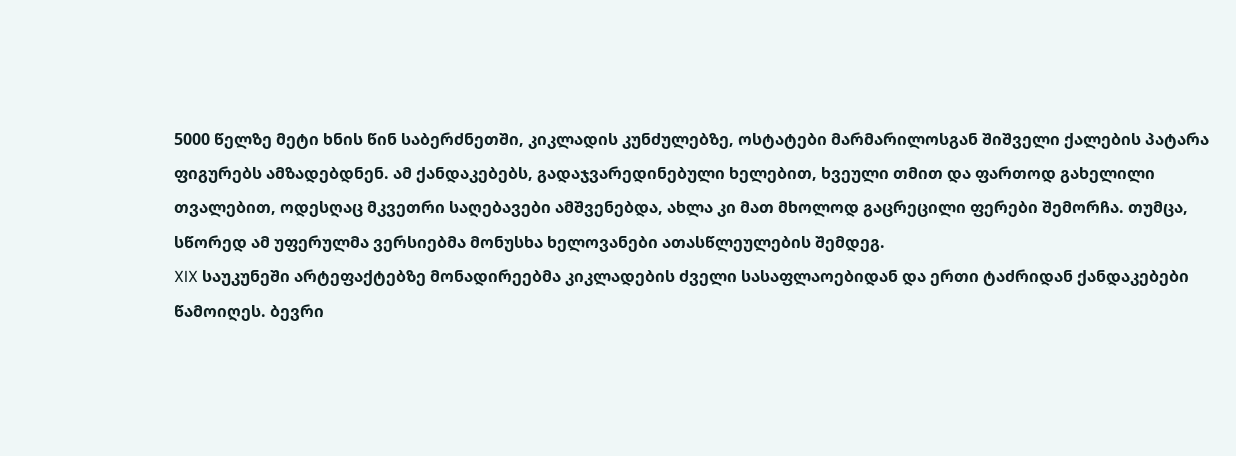5000 წელზე მეტი ხნის წინ საბერძნეთში, კიკლადის კუნძულებზე, ოსტატები მარმარილოსგან შიშველი ქალების პატარა ფიგურებს ამზადებდნენ. ამ ქანდაკებებს, გადაჯვარედინებული ხელებით, ხვეული თმით და ფართოდ გახელილი თვალებით, ოდესღაც მკვეთრი საღებავები ამშვენებდა, ახლა კი მათ მხოლოდ გაცრეცილი ფერები შემორჩა. თუმცა, სწორედ ამ უფერულმა ვერსიებმა მონუსხა ხელოვანები ათასწლეულების შემდეგ.
XIX საუკუნეში არტეფაქტებზე მონადირეებმა კიკლადების ძველი სასაფლაოებიდან და ერთი ტაძრიდან ქანდაკებები წამოიღეს. ბევრი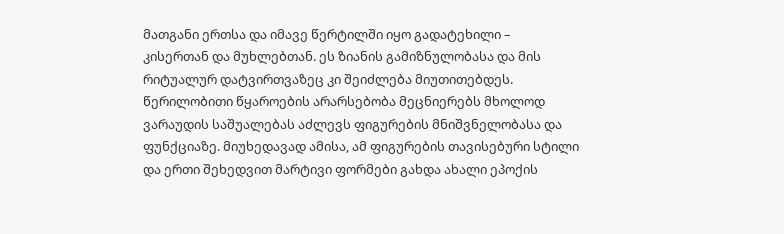მათგანი ერთსა და იმავე წერტილში იყო გადატეხილი – კისერთან და მუხლებთან. ეს ზიანის გამიზნულობასა და მის რიტუალურ დატვირთვაზეც კი შეიძლება მიუთითებდეს. წერილობითი წყაროების არარსებობა მეცნიერებს მხოლოდ ვარაუდის საშუალებას აძლევს ფიგურების მნიშვნელობასა და ფუნქციაზე. მიუხედავად ამისა, ამ ფიგურების თავისებური სტილი და ერთი შეხედვით მარტივი ფორმები გახდა ახალი ეპოქის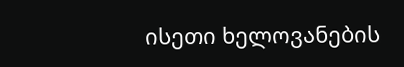ისეთი ხელოვანების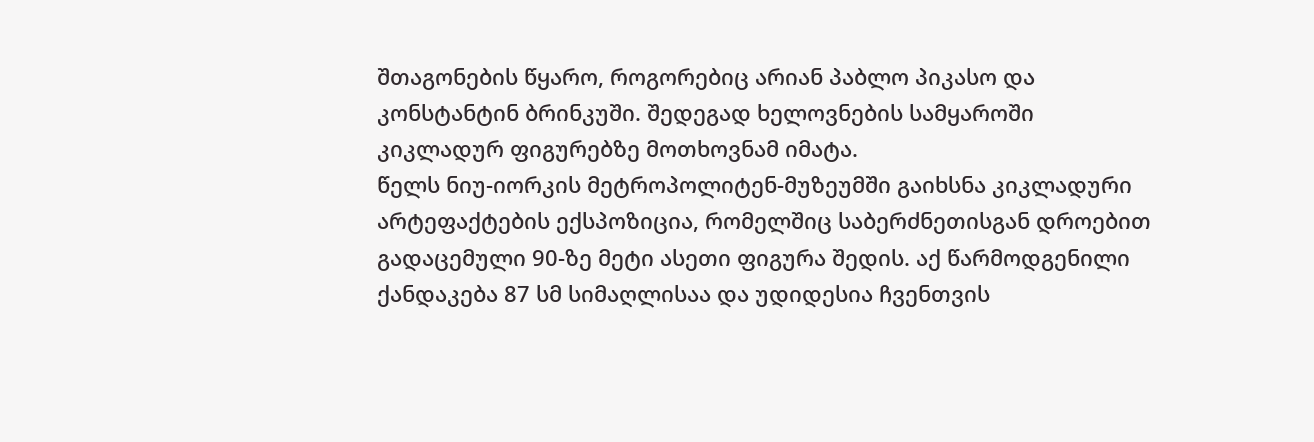შთაგონების წყარო, როგორებიც არიან პაბლო პიკასო და კონსტანტინ ბრინკუში. შედეგად ხელოვნების სამყაროში კიკლადურ ფიგურებზე მოთხოვნამ იმატა.
წელს ნიუ-იორკის მეტროპოლიტენ-მუზეუმში გაიხსნა კიკლადური არტეფაქტების ექსპოზიცია, რომელშიც საბერძნეთისგან დროებით გადაცემული 90-ზე მეტი ასეთი ფიგურა შედის. აქ წარმოდგენილი ქანდაკება 87 სმ სიმაღლისაა და უდიდესია ჩვენთვის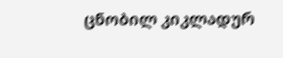ცნობილ კიკლადურ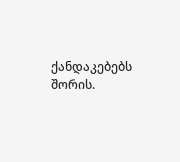ქანდაკებებს შორის.